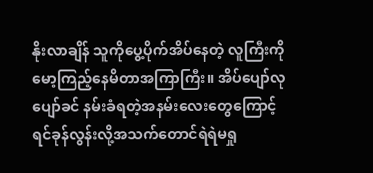နိုးလာချိန် သူကိုပွေ့ပိုက်အိပ်နေတဲ့ လူကြီးကိုမော့ကြည့်နေမိတာအကြာကြီး။ အိပ်ပျော်လုပျော်ခင် နမ်းခံရတဲ့အနမ်းလေးတွေကြောင့် ရင်ခုန်လွန်းလို့အသက်တောင်ရဲရဲမရှု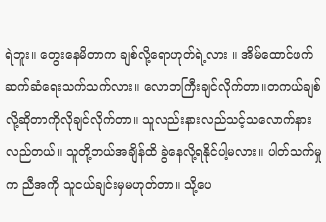ရဲဘူး။ တွေးနေမိတာက ချစ်လို့ရောဟုတ်ရဲ့လား ။ အိမ်ထောင်ဖက် ဆက်ဆံရေးသက်သက်လား။ လောဘကြီးချင်လိုက်တာ။တကယ်ချစ်လို့ဆိုတာကိုလိုချင်လိုက်တာ။ သူလည်းနားလည်သင့်သလောက်နားလည်တယ်။ သူတို့ဘယ်အချိန်ထိ ခွဲနေလို့ရနိုင်ပါ့မလား။ ပါတ်သက်မှုက ညီအကို သူငယ်ချင်းမှမဟုတ်တာ။ သို့ပေ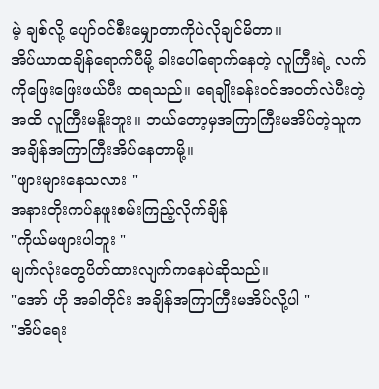မဲ့ ချစ်လို့ ပျော်ဝင်စီးမျှောတာကိုပဲလိုချင်မိတာ။
အိပ်ယာထချိန်ရောက်ပီမို့ ခါးပေါ်ရောက်နေတဲ့ လူကြီးရဲ့ လက်ကိုဖြေးဖြေးဖယ်ပီး ထရသည်။ ရေချိုးခန်းဝင်အဝတ်လဲပီးတဲ့အထိ လူကြီးမနိူးဘူး။ ဘယ်တော့မှအကြာကြီးမအိပ်တဲ့သူက အချိန်အကြာကြီးအိပ်နေတာမို့။
"ဖျားများနေသလား "
အနားတိုးကပ်နဖူးစမ်းကြည့်လိုက်ချိန်
"ကိုယ်မဖျားပါဘူး "
မျက်လုံးတွေပိတ်ထားလျက်ကနေပဲဆိုသည်။
"အော် ဟို အခါတိုင်း အချိန်အကြာကြီးမအိပ်လို့ပါ "
"အိပ်ရေး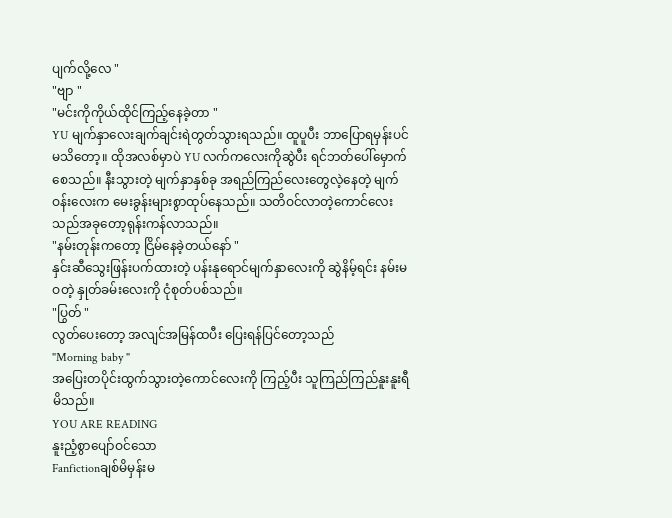ပျက်လို့လေ "
"ဗျာ "
"မင်းကိုကိုယ်ထိုင်ကြည့်နေခဲ့တာ "
YU မျက်နှာလေးချက်ချင်းရဲတွတ်သွားရသည်။ ထူပူပီး ဘာပြောရမှန်းပင်မသိတော့။ ထိုအလစ်မှာပဲ YU လက်ကလေးကိုဆွဲပီး ရင်ဘတ်ပေါ်မှောက်စေသည်။ နီးသွားတဲ့ မျက်နှာနှစ်ခု အရည်ကြည်လေးတွေလဲ့နေတဲ့ မျက်ဝန်းလေးက မေးခွန်းများစွာထုပ်နေသည်။ သတိဝင်လာတဲ့ကောင်လေးသည်အခုတော့ရုန်းကန်လာသည်။
"နမ်းတုန်းကတော့ ငြိမ်နေခဲ့တယ်နော် "
နှင်းဆီသွေးဖြန်းပက်ထားတဲ့ ပန်းနုရောင်မျက်နှာလေးကို ဆွဲနိမ့်ရင်း နမ်းမဝတဲ့ နှုတ်ခမ်းလေးကို ငုံစုတ်ပစ်သည်။
"ပြွတ် "
လွတ်ပေးတော့ အလျင်အမြန်ထပီး ပြေးရန်ပြင်တော့သည်
"Morning baby "
အပြေးတပိုင်းထွက်သွားတဲ့ကောင်လေးကို ကြည့်ပီး သူကြည်ကြည်နူးနူးရီမိသည်။
YOU ARE READING
နူးညံ့စွာပျော်ဝင်သော
Fanfictionချစ်မိမှန်းမ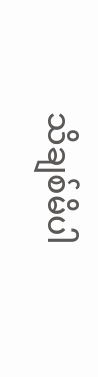သိချစ်မိပါ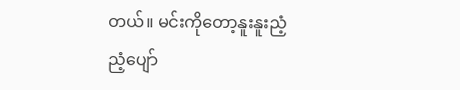တယ်။ မင်းကိုတော့နူးနူးညံ့ညံ့ပျော်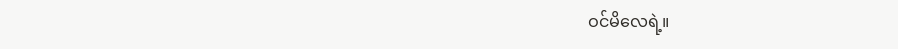ဝင်မိလေရဲ့။